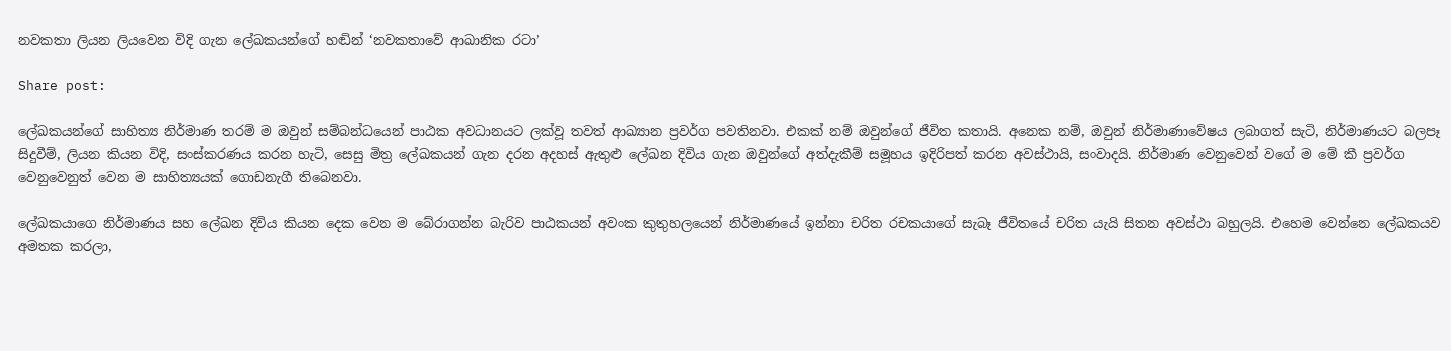නවකතා ලියන ලියවෙන විදි ගැන ලේඛකයන්ගේ හඬින් ‘නවකතාවේ ආඛානික රටා’

Share post:

ලේඛකයන්ගේ සාහිත්‍ය නිර්මාණ තරම් ම ඔවුන් සම්බන්ධයෙන් පාඨක අවධානයට ලක්වූ තවත් ආඛ්‍යාන ප්‍රවර්ග පවතිනවා. එකක් නම් ඔවුන්ගේ ජීවිත කතා‍යි. අනෙක නම්, ඔවුන් නිර්මාණාවේෂය ලබාගත් සැටි, නිර්මාණයට බලපෑ සිදුවීම්, ලියන කියන විදි, සංස්කරණය කරන හැටි, සෙසු මිත්‍ර ලේඛකයන් ගැන දරන අදහස් ඇතුළු ලේඛන දිවිය ගැන ඔවුන්ගේ අත්දැකීම් සමූහය ඉදිරිපත් කරන අවස්ථායි, සංවාදයි. නිර්මාණ වෙනුවෙන් වගේ ම මේ කී ප්‍රවර්ග වෙනුවෙනුත් වෙන ම සාහිත්‍යයක් ගොඩනැගී තිබෙනවා.

ලේඛකයාගෙ නිර්මාණය සහ ලේඛන දිවිය කියන දෙක වෙන ම බේරාගන්න බැරිව පාඨකයන් අවංක කුතුහලයෙන් නිර්මාණයේ ඉන්නා චරිත රචකයාගේ සැබෑ ජීවිතයේ චරිත යැයි සිතන අවස්ථා බහුලයි. එහෙම වෙන්නෙ ලේඛකයව අමතක කරලා,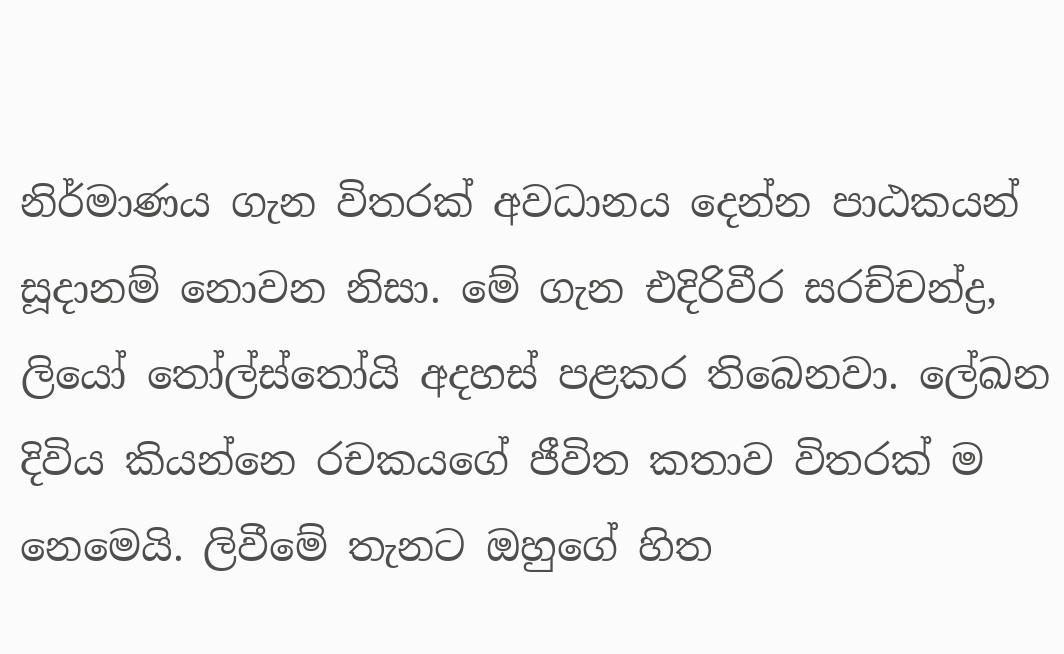නිර්මාණය ගැන විතරක් අවධානය දෙන්න පාඨකයන් සූදානම් නොවන නිසා. මේ ගැන එදිරිවීර සරච්චන්ද්‍ර, ලියෝ තෝල්ස්තෝයි අදහස් පළකර තිබෙනවා. ලේඛන දිවිය කියන්නෙ රචකයගේ ජීවිත කතාව විතරක් ම නෙමෙයි. ලිවීමේ තැනට ඔහුගේ හිත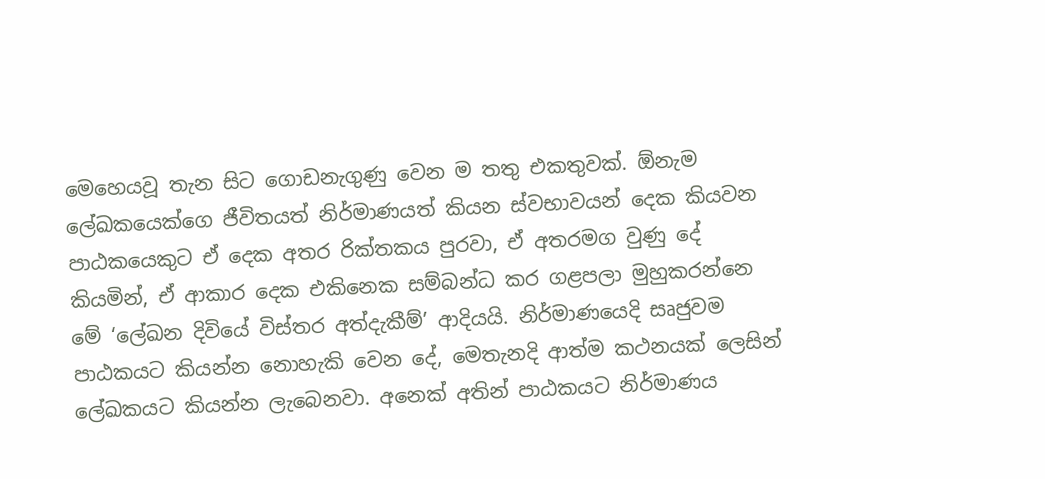මෙහෙයවූ තැන සිට ගොඩනැගුණු වෙන ම තතු එකතුවක්. ඕනැම ලේඛකයෙක්ගෙ ජීවිතයත් නිර්මාණයත් කියන ස්වභාවයන් දෙක කියවන පාඨකයෙකුට ඒ දෙක අතර රික්තකය පුරවා, ඒ අතරමග වුණු දේ කියමින්, ඒ ආකාර දෙක එකිනෙක සම්බන්ධ කර ගළපලා මුහුකරන්නෙ මේ ‘ලේඛන දිවියේ විස්තර අත්දැකීම්’ ආදියයි. නිර්මාණයෙදි සෘජුවම පාඨකයට කියන්න නොහැකි වෙන දේ, මෙතැනදි ආත්ම කථනයක් ලෙසින් ලේඛකයට කියන්න ලැබෙනවා. අනෙක් අතින් පාඨකයට නිර්මාණය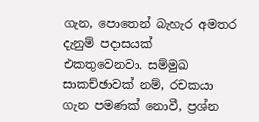ගැන, පොතෙන් බැහැර අමතර දැනුම් පදාසයක් එකතුවෙනවා. සම්මුඛ සාකච්ඡාවක් නම්, රචකයා ගැන පමණක් නොවී, ප්‍රශ්න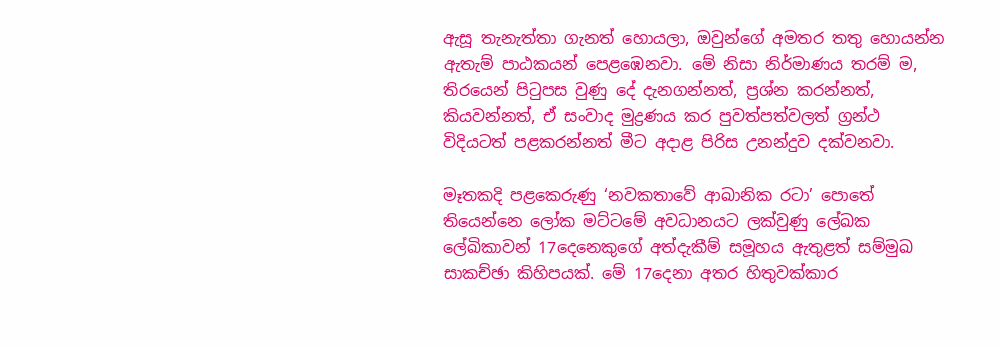ඇසූ තැනැත්තා ගැනත් හොයලා, ඔවුන්ගේ අමතර තතු හොයන්න ඇතැම් පාඨකයන් පෙළඹෙනවා. මේ නිසා නිර්මාණය තරම් ම, තිරයෙන් පිටුපස වුණු දේ දැනගන්නත්, ප්‍රශ්න කරන්නත්, කියවන්නත්, ඒ සංවාද මුද්‍රණය කර පුවත්පත්වලත් ග්‍රන්ථ විදියටත් පළකරන්නත් මීට අදාළ පිරිස උනන්දුව දක්වනවා.

මෑතකදි පළකෙරුණු ‘නවකතාවේ ආඛානික රටා’ පොතේ තියෙන්නෙ ලෝක මට්ටමේ අවධානයට ලක්වුණු ලේඛක ලේඛිකාවන් 17දෙනෙකුගේ අත්දැකීම් සමූහය ඇතුළත් සම්මුඛ සාකච්ඡා කිහිපයක්. මේ 17දෙනා අතර හිතුවක්කාර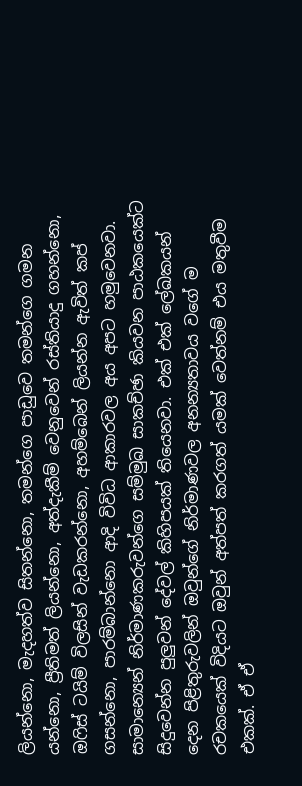ලියන්නො, මැදහත්ව සිතන්නො, තමන්ගෙ පාඩුවෙ තමන්ගෙ ගමන යන්නො, ප්‍රීතිමත් ලියන්නො, අත්දැකීම් වෙනුවෙන් රස්තියාදු ගහන්නො, ඔෆිස් ටයිම් විලසින් වැඩකරන්නො, අහම්බෙන් ලියන්න ඇවිත් කප් ගසන්නො, පාරම්බාන්නො ආදි විවිධ ආකාරවල අය අපට හමුවෙනවා. සාමාන්‍යෙන් නිර්මාණකරුවන්ගෙ සම්මුඛ සාකච්ඡා කියවන පාඨකයෙක්ට සිදුවෙන්න පුලුවන් දේවල් කිහිපයක් තියෙනවා. එක් එක් ලේඛකයන් දෙන පිළිතුරුවලින් ඔවුන්ගේ නිර්මාණවල අනන්‍යතාවය වගේ ම රචකයෙක් විදියට ඔවුන් අත්පත් කරගත් යමක් වෙත්නම් එය මතුවීම එකක්. ඒ ඒ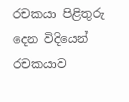රචකයා පිළිතුරු දෙන විදියෙන් රචකයාව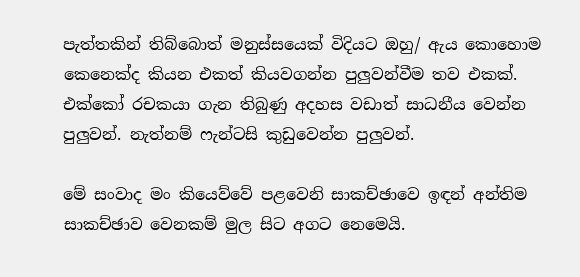පැත්තකින් තිබ්බොත් මනුස්සයෙක් විදියට ඔහු/ ඇය කොහොම කෙනෙක්ද කියන එකත් කියවගන්න පුලුවන්වීම තව එකක්. එක්කෝ රචකයා ගැන තිබුණු අදහස වඩාත් සාධනීය වෙන්න පුලුවන්. නැත්නම් ෆැන්ටසි කුඩුවෙන්න පුලුවන්.

මේ සංවාද මං කියෙව්වේ පළවෙනි සාකච්ඡාවෙ ඉඳන් අන්තිම සාකච්ඡාව වෙනකම් මුල සිට අගට නෙමෙයි.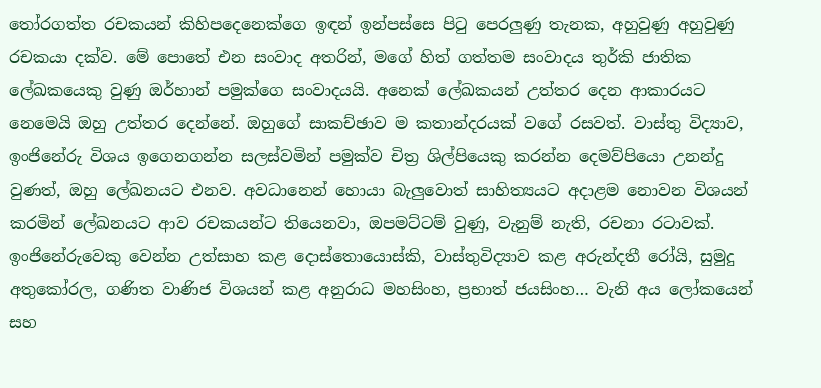තෝරගත්ත රචකයන් කිහිපදෙනෙක්ගෙ ඉඳන් ඉන්පස්සෙ පිටු පෙරලුණු තැනක, අහුවුණු අහුවුණු රචකයා දක්ව. මේ පොතේ එන සංවාද අතරින්, මගේ හිත් ගත්තම සංවාදය තුර්කි ජාතික ලේඛකයෙකු වුණු ඔර්හාන් පමුක්ගෙ සංවාදයයි. අනෙක් ලේඛකයන් උත්තර දෙන ආකාරයට නෙමෙයි ඔහු උත්තර දෙන්නේ. ඔහුගේ සාකච්ඡාව ම කතාන්දරයක් වගේ රසවත්. වාස්තු විද්‍යාව, ඉංජිනේරු විශය ඉගෙනගන්න සලස්වමින් පමුක්ව චිත්‍ර ශිල්පියෙකු කරන්න දෙමව්පියො උනන්දු වුණත්, ඔහු ලේඛනයට එනව. අවධානෙන් හොයා බැලුවොත් සාහිත්‍යයට අදාළම නොවන විශයන් කරමින් ලේඛනයට ආව රචකයන්ට තියෙනවා, ඔපමට්ටම් වුණු, වැනුම් නැති, රචනා රටාවක්. ඉංජිනේරුවෙකු වෙන්න උත්සාහ කළ දොස්තොයොස්කි, වාස්තුවිද්‍යාව කළ අරුන්දතී රෝයි, සුමුදු අතුකෝරල, ගණිත වාණිජ විශයන් කළ අනුරාධ මහසිංහ, ප්‍රභාත් ජයසිංහ… වැනි අය ලෝක‍යෙන් සහ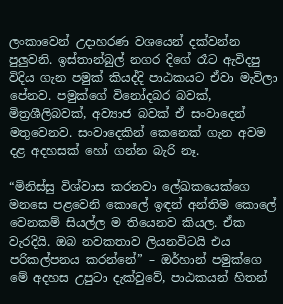ලංකාවෙන් උදාහරණ වශයෙන් දක්වන්න පුලුවනි. ඉස්තාන්බුල් නගර දිගේ රෑට ඇවිදපු විදිය ගැන පමුක් කියද්දි පාඨකයට ඒවා මැවිලා පේනව. පමුක්ගේ විනෝදබර බවක්, මිත්‍රශීලිබවක්, අව්‍යාජ බවක් ඒ සංවාදෙන් මතුවෙනව. සංවාදෙකින් කෙනෙක් ගැන අවම දළ අදහසක් හෝ ගන්න බැරි නෑ.

“මිනිස්සු විශ්වාස කරනවා ලේඛකයෙක්ගෙ මනසෙ පළවෙනි කොලේ ඉඳන් අන්තිම කොලේ වෙනකම් සියල්ල ම තියෙනව කියල. ඒක වැරදියි. ඔබ නවකතාව ලියනවිටයි එය පරිකල්පනය කරන්නේ” – ඔර්හාන් පමුක්ගෙ මේ අදහස උපුටා දැක්වුවේ, පාඨකයන් හිතන්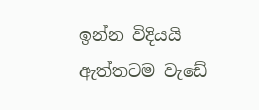ඉන්න විදියයි ඇත්තටම වැඩේ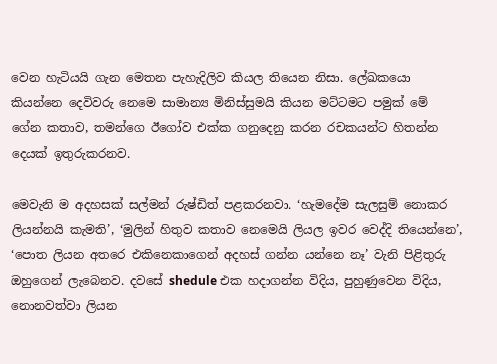වෙන හැටියයි ගැන මෙතන පැහැදිලිව කියල තියෙන නිසා. ලේඛකයො කියන්නෙ දෙවිවරු නෙමෙ සාමාන්‍ය මිනිස්සුමයි කියන මට්ටමට පමුක් මේ ගේන කතාව, තමන්ගෙ ඊගෝව එක්ක ගනුදෙනු කරන රචකයන්ට හිතන්න දෙයක් ඉතුරුකරනව.

මෙවැනි ම අදහසක් සල්මන් රුෂ්ඩිත් පළකරනවා. ‘හැමදේම සැලසුම් නොකර ලියන්නයි කැමති’, ‘මුලින් හිතුව කතාව නෙමෙයි ලියල ඉවර වෙද්දි තියෙන්නෙ’, ‘පොත ලියන අතරෙ එකිනෙකාගෙන් අදහස් ගන්න යන්නෙ නෑ’ වැනි පිළිතුරු ඔහුගෙන් ලැබෙනව. දවසේ shedule එක හදාගන්න විදිය, පුහුණුවෙන විදිය, නොනවත්වා ලියන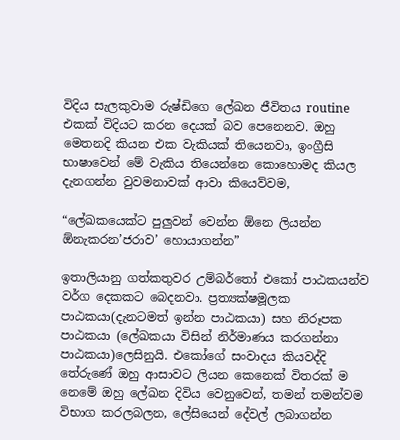විදිය සැලකුවාම රුෂ්ඩිගෙ ලේඛන ජීවිතය routine එකක් විදියට කරන දෙයක් බව පෙනෙනව. ඔහු මෙතනදි කියන එක වැකියක් තියෙනවා, ඉංග්‍රීසි භාෂාවෙන් මේ වැකිය තියෙන්නෙ කොහොමද කියල දැනගන්න වුවමනාවක් ආවා කියෙව්වම,

“ලේඛකයෙක්ට පුලුවන් වෙන්න ඕනෙ ලියන්න ඕනැකරන’ජරාව’ හොයාගන්න”

ඉතාලියානු ගත්කතුවර උම්බර්තෝ එකෝ පාඨකයන්ව වර්ග දෙකකට බෙදනවා. ප්‍රත්‍යක්ෂමූලක පාඨකයා(දැනටමත් ඉන්න පාඨකයා) සහ නිරූපක පාඨකයා (ලේඛකයා විසින් නිර්මාණය කරගන්නා පාඨකයා)ලෙසිනුයි. එකෝගේ සංවාදය කියවද්දි තේරුණේ ඔහු ආසාවට ලියන කෙනෙක් විතරක් ම නෙමේ ඔහු ලේඛන දිවිය වෙනුවෙන්, තමන් තමන්වම විභාග කරලබලන, ලේසියෙන් දේවල් ලබාගන්න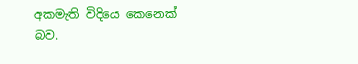අකමැති විදියෙ කෙනෙක් බව.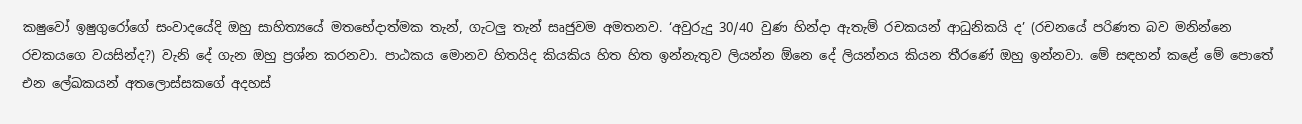කෂුවෝ ඉෂුගුරෝගේ සංවාදයේදි ඔහු සාහිත්‍යයේ මතභේදාත්මක තැන්, ගැටලු තැන් සෘජුවම අමතනව. ‘අවුරුදු 30/40 වුණ හින්දා ඇතැම් රචකයන් ආධුනිකයි ද’ (රචනයේ පරිණත බව මනින්නෙ රචකයගෙ වයසින්ද?) වැනි දේ ගැන ඔහු ප්‍රශ්න කරනවා. පාඨකය මොනව හිතයිද කියකිය හිත හිත ඉන්නැතුව ලියන්න ඕනෙ දේ ලියන්නය කියන තීරණේ ඔහු ඉන්නවා. මේ සඳහන් කළේ මේ පොතේ එන ලේඛකයන් අතලොස්සකගේ අදහස්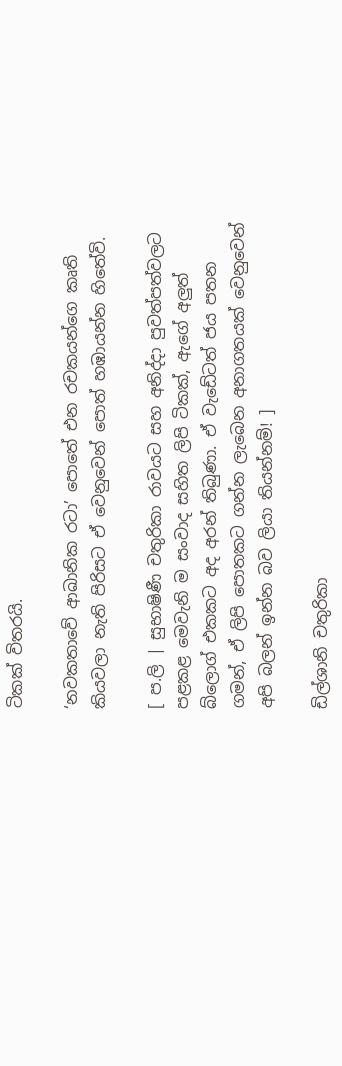ටිකක් විතරයි.

‘නවකතාවේ ආඛානික රටා’ පොතේ එන රචකයන්ගෙ කෘති කියවලා නැති පිරිසට ඒ වෙනුවෙන් පොත් හඹායන්න හිතේවි.

[ ප.ලි | සුභාෂිණී චතුරිකා රාවයට සහ අනිද්දා පුවත්පත්වලට පළකළ මෙවැනි ම සංවාද සහිත ලිපි ටිකක්, ඇගේ අලුත් බ්ලොග් එකකට අද අරන් තිබුණා. ඒ වැඩේටත් ජය පතන ගමන්, ඒ ලිපි පොතකට ගන්න ලැබෙන අනාගතයක් වෙනුවෙන් අපි බලන් ඉන්න බව ලියා තියන්නම්! ]

ඩිල්ශානි චතුරිකා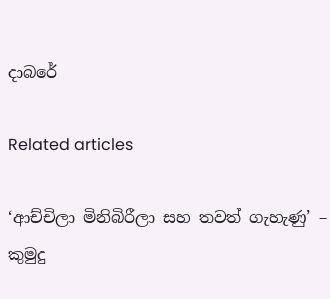දාබරේ

Related articles

‘ආච්චිලා මිනිබිරීලා සහ තවත් ගැහැණු’ – කුමුදු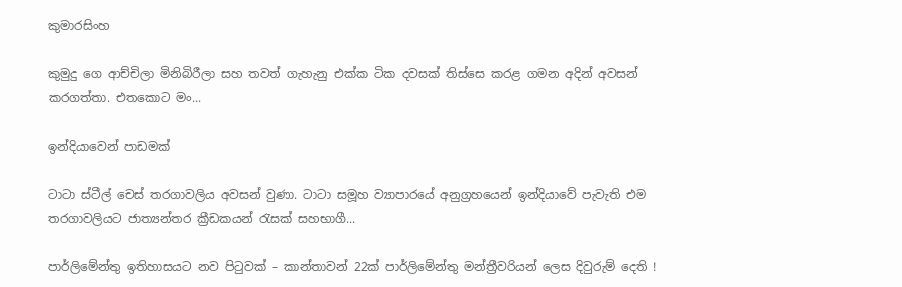කුමාරසිංහ

කුමුදු ගෙ ආච්චිලා මිනිබිරීලා සහ තවත් ගැහැනු එක්ක ටික දවසක් තිස්සෙ කරළ ගමන අදින් අවසන් කරගත්තා. එතකොට මං...

ඉන්දියාවෙන් පාඩමක්

ටාටා ස්ටීල් චෙස් තරගාවලිය අවසන් වුණා. ටාටා සමූහ ව්‍යාපාරයේ අනුග්‍රහයෙන් ඉන්දියාවේ පැවැති එම තරගාවලියට ජාත්‍යන්තර ක්‍රීඩකයන් රැසක් සහභාගී...

පාර්ලිමේන්තු ඉතිහාසයට නව පිටුවක් – කාන්තාවන් 22ක් පාර්ලිමේන්තු මන්ත්‍රීවරියන් ලෙස දිවුරුම් දෙති !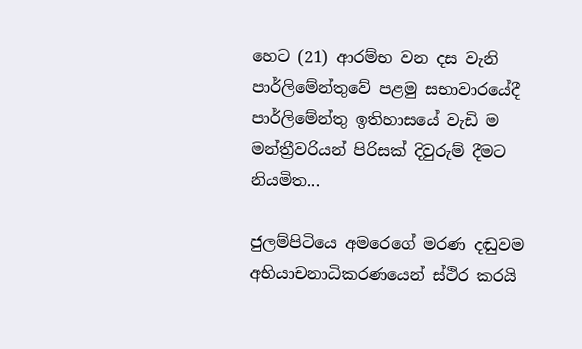හෙට (21) ආරම්භ වන දස වැනි පාර්ලිමේන්තුවේ පළමු සභාවාරයේදී පාර්ලිමේන්තු ඉතිහාසයේ වැඩි ම මන්ත්‍රීවරියන් පිරිසක් දිවුරුම් දීමට නියමිත...

ජුලම්පිටියෙ අමරෙගේ මරණ දඬුවම අභියාචනාධිකරණයෙන් ස්ථිර කරයි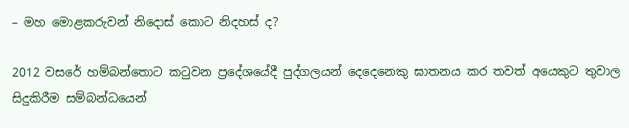– මහ මොළකරුවන් නිදොස් කොට නිදහස් ද?

2012 වසරේ හම්බන්තොට කටුවන ප්‍රදේශයේදී පුද්ගලයන් දෙදෙනෙකු ඝාතනය කර තවත් අයෙකුට තුවාල සිදුකිරීම සම්බන්ධයෙන්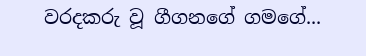වරදකරු වූ ගීගනගේ ගමගේ...